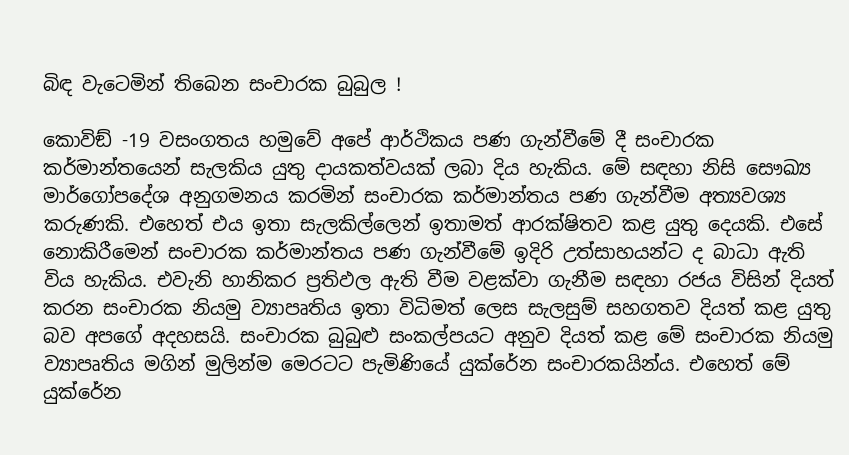බිඳ වැටෙමින් තිබෙන සංචාරක බුබුල !

කොවිඞ් -19 වසංගතය හමුවේ අපේ ආර්ථිකය පණ ගැන්වීමේ දී සංචාරක කර්මාන්තයෙන් සැලකිය යුතු දායකත්වයක් ලබා දිය හැකිය. මේ සඳහා නිසි සෞඛ්‍ය මාර්ගෝපදේශ අනුගමනය කරමින් සංචාරක කර්මාන්තය පණ ගැන්වීම අත්‍යවශ්‍ය කරුණකි. එහෙත් එය ඉතා සැලකිල්ලෙන් ඉතාමත් ආරක්ෂිතව කළ යුතු දෙයකි. එසේ නොකිරීමෙන් සංචාරක කර්මාන්තය පණ ගැන්වීමේ ඉදිරි උත්සාහයන්ට ද බාධා ඇති විය හැකිය. එවැනි හානිකර ප්‍රතිඵල ඇති වීම වළක්වා ගැනීම සඳහා රජය විසින් දියත් කරන සංචාරක නියමු ව්‍යාපෘතිය ඉතා විධිමත් ලෙස සැලසුම් සහගතව දියත් කළ යුතු බව අපගේ අදහසයි. සංචාරක බුබුළු සංකල්පයට අනුව දියත් කළ මේ සංචාරක නියමු ව්‍යාපෘතිය මගින් මුලින්ම මෙරටට පැමිණියේ යුක්රේන සංචාරකයින්ය. එහෙත් මේ යුක්රේන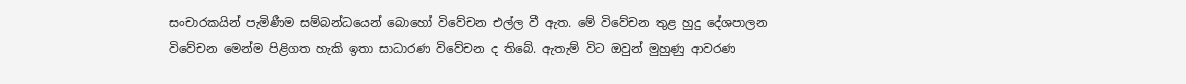සංචාරකයින් පැමිණීම සම්බන්ධයෙන් බොහෝ විවේචන එල්ල වී ඇත. මේ විවේචන තුළ හුදු දේශපාලන විවේචන මෙන්ම පිළිගත හැකි ඉතා සාධාරණ විවේචන ද තිබේ. ඇතැම් විට ඔවුන් මුහුණු ආවරණ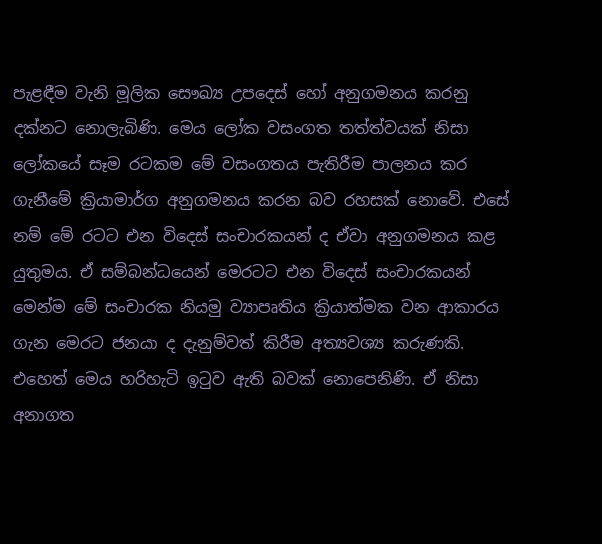පැළඳීම වැනි මූලික සෞඛ්‍ය උපදෙස් හෝ අනුගමනය කරනු දක්නට නොලැබිණි. මෙය ලෝක වසංගත තත්ත්වයක් නිසා ලෝකයේ සෑම රටකම මේ වසංගතය පැතිරීම පාලනය කර ගැනීමේ ක්‍රියාමාර්ග අනුගමනය කරන බව රහසක් නොවේ. එසේ නම් මේ රටට එන විදෙස් සංචාරකයන් ද ඒවා අනුගමනය කළ යුතුමය. ඒ සම්බන්ධයෙන් මෙරටට එන විදෙස් සංචාරකයන් මෙන්ම මේ සංචාරක නියමු ව්‍යාපෘතිය ක්‍රියාත්මක වන ආකාරය ගැන මෙරට ජනයා ද දැනුම්වත් කිරීම අත්‍යවශ්‍ය කරුණකි. එහෙත් මෙය හරිහැටි ඉටුව ඇති බවක් නොපෙනිණි. ඒ නිසා අනාගත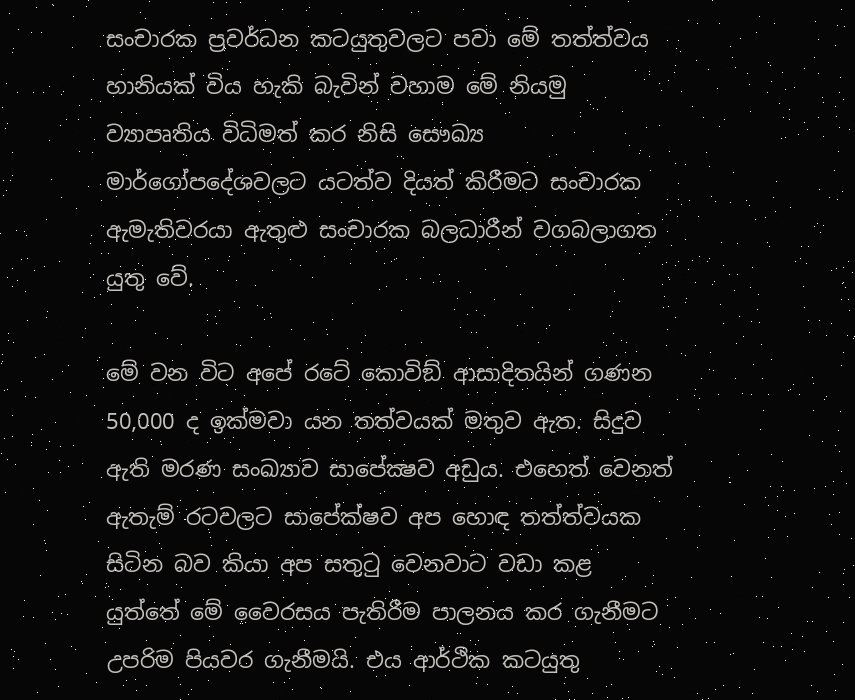සංචාරක ප්‍රවර්ධන කටයුතුවලට පවා මේ තත්ත්වය හානියක් විය හැකි බැවින් වහාම මේ නියමු ව්‍යාපෘතිය විධිමත් කර නිසි සෞඛ්‍ය මාර්ගෝපදේශවලට යටත්ව දියත් කිරීමට සංචාරක ඇමැතිවරයා ඇතුළු සංචාරක බලධාරීන් වගබලාගත යුතු වේ.

මේ වන විට අපේ රටේ කොවිඞ් ආසාදිතයින් ගණන 50,000 ද ඉක්මවා යන තත්වයක් මතුව ඇත. සිදුව ඇති මරණ සංඛ්‍යාව සාපේක්‍ෂව අඩුය. එහෙත් වෙනත් ඇතැම් රටවලට සාපේක්ෂව අප හොඳ තත්ත්වයක සිටින බව කියා අප සතුටු වෙනවාට වඩා කළ යුත්තේ මේ වෛරසය පැතිරීම පාලනය කර ගැනීමට උපරිම පියවර ගැනීමයි. එය ආර්ථික කටයුතු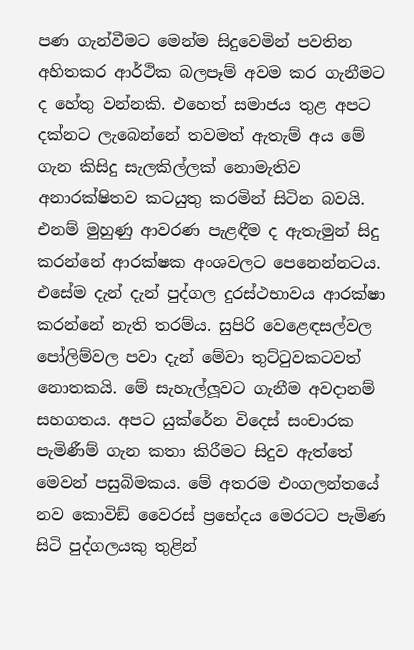පණ ගැන්වීමට මෙන්ම සිදුවෙමින් පවතින අහිතකර ආර්ථික බලපෑම් අවම කර ගැනීමට ද හේතු වන්නකි. එහෙත් සමාජය තුළ අපට දක්නට ලැබෙන්නේ තවමත් ඇතැම් අය මේ ගැන කිසිදු සැලකිල්ලක් නොමැතිව අනාරක්ෂිතව කටයුතු කරමින් සිටින බවයි. එනම් මුහුණු ආවරණ පැළඳීම ද ඇතැමුන් සිදු කරන්නේ ආරක්ෂක අංශවලට පෙනෙන්නටය. එසේම දැන් දැන් පුද්ගල දුරස්ථභාවය ආරක්ෂා කරන්නේ නැති තරම්ය. සුපිරි වෙළෙඳසල්වල පෝලිම්වල පවා දැන් මේවා තුට්ටුවකටවත් නොතකයි. මේ සැහැල්ලූවට ගැනීම අවදානම් සහගතය. අපට යුක්රේන විදෙස් සංචාරක පැමිණීම් ගැන කතා කිරීමට සිදුව ඇත්තේ මෙවන් පසුබිමකය. මේ අතරම එංගලන්තයේ නව කොවිඞ් වෛරස් ප්‍රභේදය මෙරටට පැමිණ සිටි පුද්ගලයකු තුළින්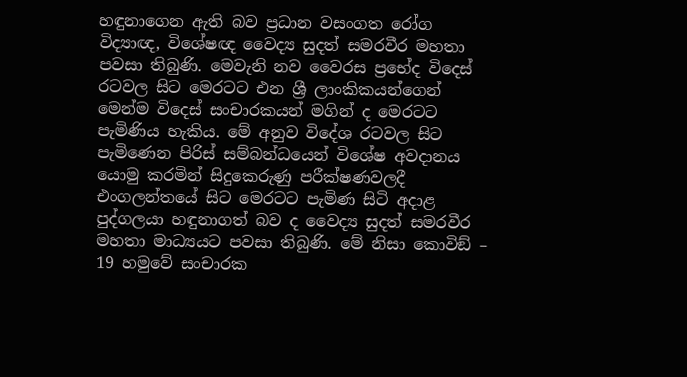හඳුනාගෙන ඇති බව ප්‍රධාන වසංගත රෝග විද්‍යාඥ, විශේෂඥ වෛද්‍ය සුදත් සමරවීර මහතා පවසා තිබුණි. මෙවැනි නව වෛරස ප්‍රභේද විදෙස් රටවල සිට මෙරටට එන ශ්‍රී ලාංකිකයන්ගෙන් මෙන්ම විදෙස් සංචාරකයන් මගින් ද මෙරටට පැමිණිය හැකිය. මේ අනුව විදේශ රටවල සිට පැමිණෙන පිරිස් සම්බන්ධයෙන් විශේෂ අවදානය යොමු කරමින් සිදුකෙරුණු පරීක්ෂණවලදී එංගලන්තයේ සිට මෙරටට පැමිණ සිටි අදාළ පුද්ගලයා හඳුනාගත් බව ද වෛද්‍ය සුදත් සමරවීර මහතා මාධ්‍යයට පවසා තිබුණි. මේ නිසා කොවිඞ් – 19 හමුවේ සංචාරක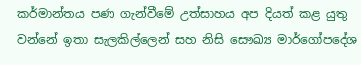කර්මාන්තය පණ ගැන්වීමේ උත්සාහය අප දියත් කළ යුතු වන්නේ ඉතා සැලකිල්ලෙන් සහ නිසි සෞඛ්‍ය මාර්ගෝපදේශ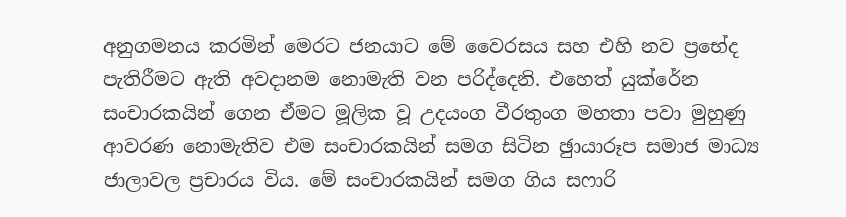අනුගමනය කරමින් මෙරට ජනයාට මේ වෛරසය සහ එහි නව ප්‍රභේද පැතිරීමට ඇති අවදානම නොමැති වන පරිද්දෙනි. එහෙත් යුක්රේන සංචාරකයින් ගෙන ඒමට මූලික වූ උදයංග වීරතුංග මහතා පවා මුහුණු ආවරණ නොමැතිව එම සංචාරකයින් සමග සිටින ඡුායාරූප සමාජ මාධ්‍ය ජාලාවල ප්‍රචාරය විය. මේ සංචාරකයින් සමග ගිය සෆාරි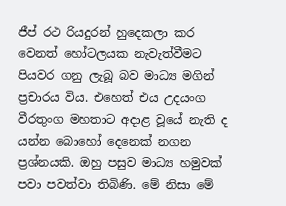ජීප් රථ රියදුරන් හුදෙකලා කර වෙනත් හෝටලයක නැවැත්වීමට පියවර ගනු ලැබූ බව මාධ්‍ය මගින් ප්‍රචාරය විය. එහෙත් එය උදයංග වීරතුංග මහතාට අදාළ වූයේ නැති ද යන්න බොහෝ දෙනෙක් නගන ප්‍රශ්නයකි. ඔහු පසුව මාධ්‍ය හමුවක් පවා පවත්වා තිබිණි. මේ නිසා මේ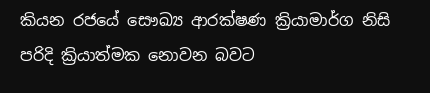කියන රජයේ සෞඛ්‍ය ආරක්ෂණ ක්‍රියාමාර්ග නිසි පරිදි ක්‍රියාත්මක නොවන බවට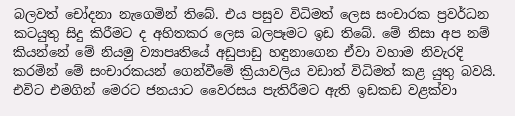බලවත් චෝදනා නැගෙමින් තිබේ. එය පසුව විධිමත් ලෙස සංචාරක ප්‍රවර්ධන කටයුතු සිදු කිරීමට ද අහිතකර ලෙස බලපෑමට ඉඩ තිබේ. මේ නිසා අප නම් කියන්නේ මේ නියමු ව්‍යාපෘතියේ අඩුපාඩු හඳුනාගෙන ඒවා වහාම නිවැරදි කරමින් මේ සංචාරකයන් ගෙන්වීමේ ක්‍රියාවලිය වඩාත් විධිමත් කළ යුතු බවයි. එවිට එමගින් මෙරට ජනයාට වෛරසය පැතිරීමට ඇති ඉඩකඩ වළක්වා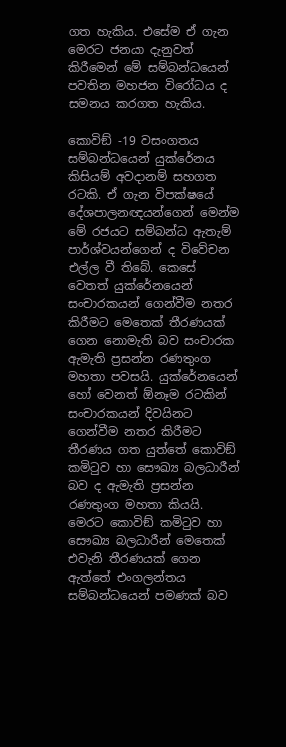ගත හැකිය. එසේම ඒ ගැන මෙරට ජනයා දැනුවත් කිරීමෙන් මේ සම්බන්ධයෙන් පවතින මහජන විරෝධය ද සමනය කරගත හැකිය.

කොවිඞ් -19 වසංගතය සම්බන්ධයෙන් යුක්රේනය කිසියම් අවදානම් සහගත රටකි. ඒ ගැන විපක්ෂයේ දේශපාලනඥයන්ගෙන් මෙන්ම මේ රජයට සම්බන්ධ ඇතැම් පාර්ශ්වයන්ගෙන් ද විවේචන එල්ල වී තිබේ. කෙසේ වෙතත් යුක්රේනයෙන් සංචාරකයන් ගෙන්වීම නතර කිරීමට මෙතෙක් තීරණයක් ගෙන නොමැති බව සංචාරක ඇමැති ප්‍රසන්න රණතුංග මහතා පවසයි. යුක්රේනයෙන් හෝ වෙනත් ඕනෑම රටකින් සංචාරකයන් දිවයිනට ගෙන්වීම නතර කිරීමට තීරණය ගත යුත්තේ කොවිඞ් කමිටුව හා සෞඛ්‍ය බලධාරීන් බව ද ඇමැති ප්‍රසන්න රණතුංග මහතා කියයි. මෙරට කොවිඞ් කමිටුව හා සෞඛ්‍ය බලධාරීන් මෙතෙක් එවැනි තීරණයක් ගෙන ඇත්තේ එංගලන්තය සම්බන්ධයෙන් පමණක් බව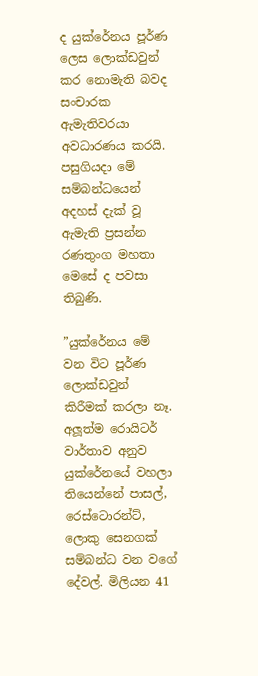ද යුක්රේනය පූර්ණ ලෙස ලොක්ඩවුන් කර නොමැති බවද සංචාරක ඇමැතිවරයා අවධාරණය කරයි. පසුගියදා මේ සම්බන්ධයෙන් අදහස් දැක් වූ ඇමැති ප්‍රසන්න රණතුංග මහතා මෙසේ ද පවසා තිබුණි.

”යුක්රේනය මේ වන විට පූර්ණ ලොක්ඩවුන් කිරීමක් කරලා නෑ. අලූත්ම රොයිටර් වාර්තාව අනුව යුක්රේනයේ වහලා තියෙන්නේ පාසල්, රෙස්ටොරන්ට්, ලොකු සෙනගක් සම්බන්ධ වන වගේ දේවල්. මිලියන 41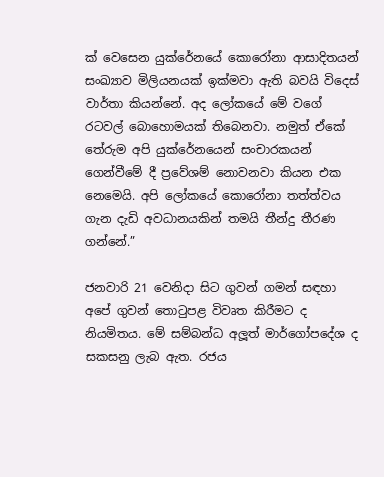ක් වෙසෙන යුක්රේනයේ කොරෝනා ආසාදිතයන් සංඛ්‍යාව මිලියනයක් ඉක්මවා ඇති බවයි විදෙස් වාර්තා කියන්නේ. අද ලෝකයේ මේ වගේ රටවල් බොහොමයක් තිබෙනවා. නමුත් ඒකේ තේරුම අපි යුක්රේනයෙන් සංචාරකයන් ගෙන්වීමේ දී ප්‍රවේශම් නොවනවා කියන එක නෙමෙයි. අපි ලෝකයේ කොරෝනා තත්ත්වය ගැන දැඩි අවධානයකින් තමයි තීන්දු තීරණ ගන්නේ.”

ජනවාරි 21 වෙනිදා සිට ගුවන් ගමන් සඳහා අපේ ගුවන් තොටුපළ විවෘත කිරීමට ද නියමිතය. මේ සම්බන්ධ අලූත් මාර්ගෝපදේශ ද සකසනු ලැබ ඇත. රජය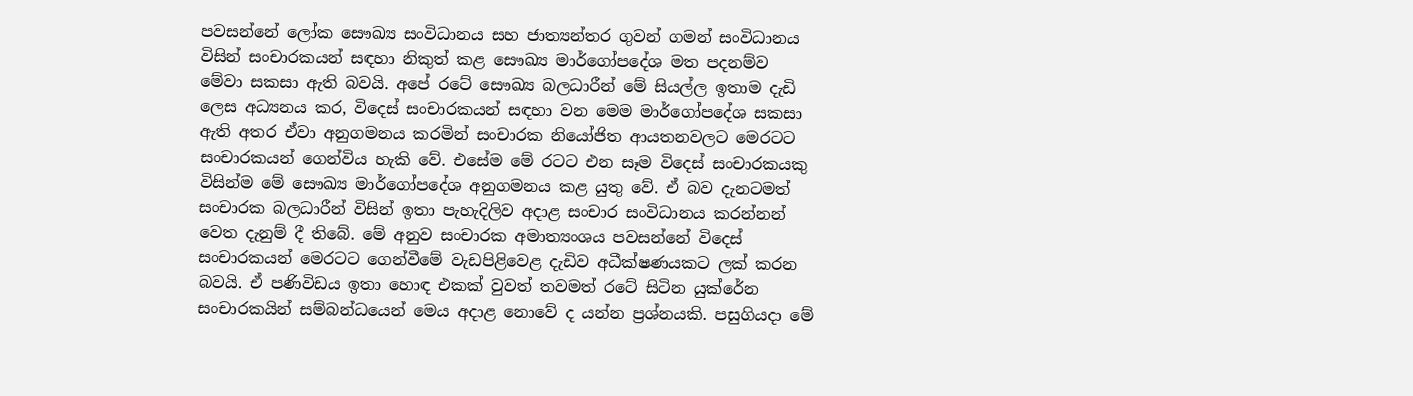පවසන්නේ ලෝක සෞඛ්‍ය සංවිධානය සහ ජාත්‍යන්තර ගුවන් ගමන් සංවිධානය විසින් සංචාරකයන් සඳහා නිකුත් කළ සෞඛ්‍ය මාර්ගෝපදේශ මත පදනම්ව මේවා සකසා ඇති බවයි. අපේ රටේ සෞඛ්‍ය බලධාරීන් මේ සියල්ල ඉතාම දැඩි ලෙස අධ්‍යනය කර, විදෙස් සංචාරකයන් සඳහා වන මෙම මාර්ගෝපදේශ සකසා ඇති අතර ඒවා අනුගමනය කරමින් සංචාරක නියෝජිත ආයතනවලට මෙරටට සංචාරකයන් ගෙන්විය හැකි වේ. එසේම මේ රටට එන සෑම විදෙස් සංචාරකයකු විසින්ම මේ සෞඛ්‍ය මාර්ගෝපදේශ අනුගමනය කළ යුතු වේ. ඒ බව දැනටමත් සංචාරක බලධාරීන් විසින් ඉතා පැහැදිලිව අදාළ සංචාර සංවිධානය කරන්නන් වෙත දැනුම් දී තිබේ. මේ අනුව සංචාරක අමාත්‍යංශය පවසන්නේ විදෙස් සංචාරකයන් මෙරටට ගෙන්වීමේ වැඩපිළිවෙළ දැඩිව අධීක්ෂණයකට ලක් කරන බවයි. ඒ පණිවිඩය ඉතා හොඳ එකක් වුවත් තවමත් රටේ සිටින යුක්රේන සංචාරකයින් සම්බන්ධයෙන් මෙය අදාළ නොවේ ද යන්න ප්‍රශ්නයකි. පසුගියදා මේ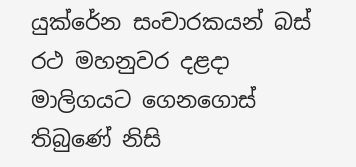යුක්රේන සංචාරකයන් බස් රථ මහනුවර දළදා මාලිගයට ගෙනගොස් තිබුණේ නිසි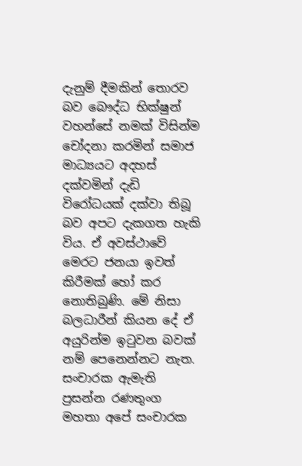දැනුම් දීමකින් තොරව බව බෞද්ධ භික්ෂුන් වහන්සේ නමක් විසින්ම චෝදනා කරමින් සමාජ මාධ්‍යයට අදහස් දක්වමින් දැඩි විරෝධයක් දක්වා තිබූ බව අපට දැකගත හැකි විය. ඒ අවස්ථාවේ මෙරට ජනයා ඉවත් කිරීමක් හෝ කර නොතිබුණි. මේ නිසා බලධාරීන් කියන දේ ඒ අයුරින්ම ඉටුවන බවක් නම් පෙනෙන්නට නැත. සංචාරක ඇමැති ප්‍රසන්න රණතුංග මහතා අපේ සංචාරක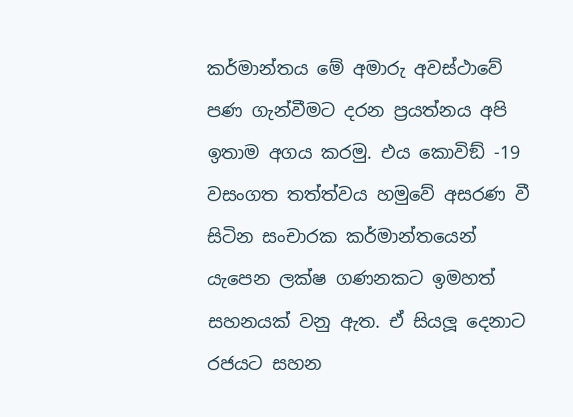කර්මාන්තය මේ අමාරු අවස්ථාවේ පණ ගැන්වීමට දරන ප්‍රයත්නය අපි ඉතාම අගය කරමු. එය කොවිඞ් -19 වසංගත තත්ත්වය හමුවේ අසරණ වී සිටින සංචාරක කර්මාන්තයෙන් යැපෙන ලක්ෂ ගණනකට ඉමහත් සහනයක් වනු ඇත. ඒ සියලූ දෙනාට රජයට සහන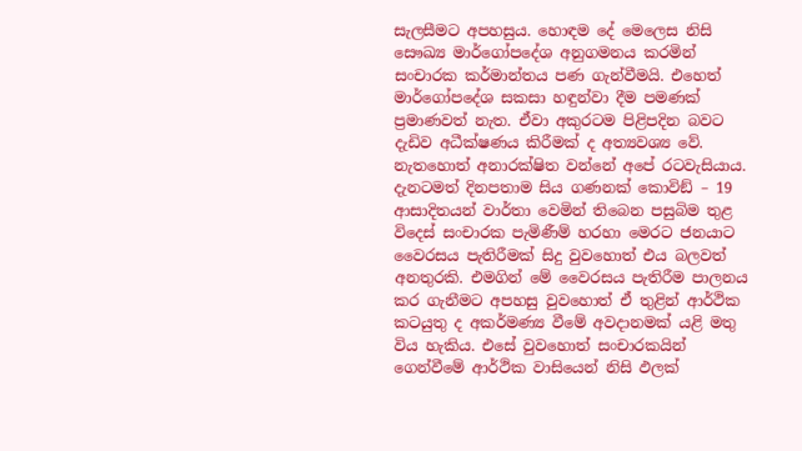සැලසීමට අපහසුය. හොඳම දේ මෙලෙස නිසි සෞඛ්‍ය මාර්ගෝපදේශ අනුගමනය කරමින් සංචාරක කර්මාන්තය පණ ගැන්වීමයි. එහෙත් මාර්ගෝපදේශ සකසා හඳුන්වා දීම පමණක් ප්‍රමාණවත් නැත. ඒවා අකුරටම පිළිපදින බවට දැඩිව අධීක්ෂණය කිරීමක් ද අත්‍යවශ්‍ය වේ. නැතහොත් අනාරක්ෂිත වන්නේ අපේ රටවැසියාය. දැනටමත් දිනපතාම සිය ගණනක් කොවිඞ් – 19 ආසාදිතයන් වාර්තා වෙමින් තිබෙන පසුබිම තුළ විදෙස් සංචාරක පැමිණීම් හරහා මෙරට ජනයාට වෛරසය පැතිරීමක් සිදු වුවහොත් එය බලවත් අනතුරකි. එමගින් මේ වෛරසය පැතිරීම පාලනය කර ගැනීමට අපහසු වුවහොත් ඒ තුළින් ආර්ථික කටයුතු ද අකර්මණ්‍ය වීමේ අවදානමක් යළි මතු විය හැකිය. එසේ වුවහොත් සංචාරකයින් ගෙන්වීමේ ආර්ථික වාසියෙන් නිසි ඵලක්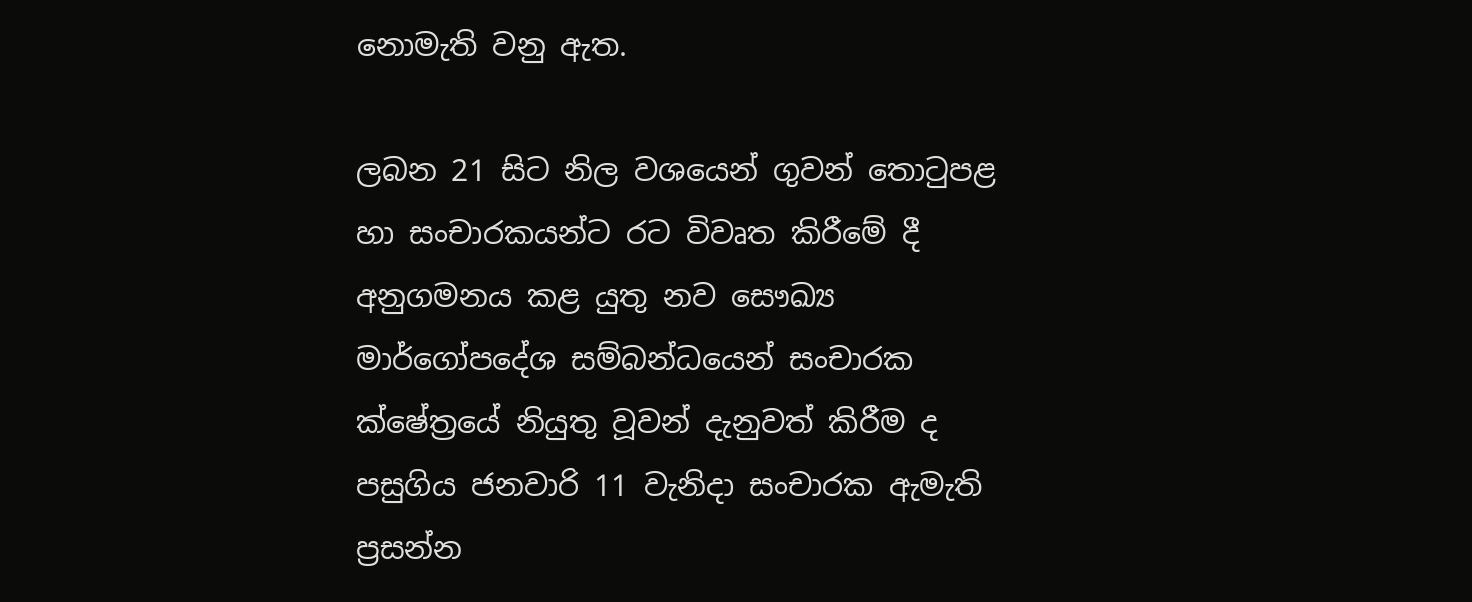නොමැති වනු ඇත.

ලබන 21 සිට නිල වශයෙන් ගුවන් තොටුපළ හා සංචාරකයන්ට රට විවෘත කිරීමේ දී අනුගමනය කළ යුතු නව සෞඛ්‍ය මාර්ගෝපදේශ සම්බන්ධයෙන් සංචාරක ක්ෂේත්‍රයේ නියුතු වූවන් දැනුවත් කිරීම ද පසුගිය ජනවාරි 11 වැනිදා සංචාරක ඇමැති ප්‍රසන්න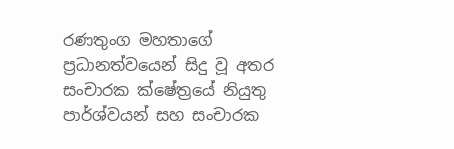රණතුංග මහතාගේ ප්‍රධානත්වයෙන් සිදු වූ අතර සංචාරක ක්ෂේත්‍රයේ නියුතු පාර්ශ්වයන් සහ සංචාරක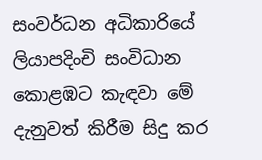සංවර්ධන අධිකාරියේ ලියාපදිංචි සංවිධාන කොළඹට කැඳවා මේ දැනුවත් කිරීම සිදු කර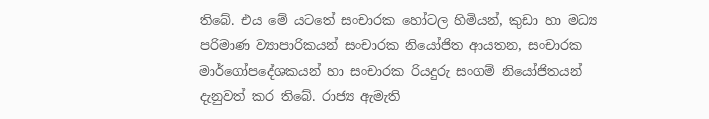තිබේ. එය මේ යටතේ සංචාරක හෝටල හිමියන්, කුඩා හා මධ්‍ය පරිමාණ ව්‍යාපාරිකයන් සංචාරක නියෝජිත ආයතන, සංචාරක මාර්ගෝපදේශකයන් හා සංචාරක රියදුරු සංගම් නියෝජිතයන් දැනුවත් කර තිබේ. රාජ්‍ය ඇමැති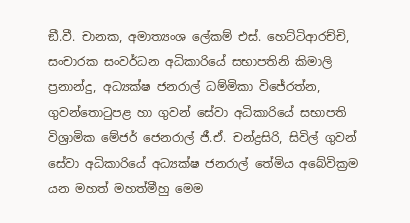ඞී.වී. චානක, අමාත්‍යංශ ලේකම් එස්. හෙට්ටිආරච්චි, සංචාරක සංවර්ධන අධිකාරියේ සභාපතිනි කිමාලි ප්‍රනාන්දු, අධ්‍යක්ෂ ජනරාල් ධම්මිකා විජේරත්න, ගුවන්තොටුපළ හා ගුවන් සේවා අධිකාරියේ සභාපති විශ්‍රාමික මේජර් ජෙනරාල් ජී.ඒ. චන්ද්‍රසිරි, සිවිල් ගුවන් සේවා අධිකාරියේ අධ්‍යක්ෂ ජනරාල් තේමිය අබේවික්‍රම යන මහත් මහත්මීහු මෙම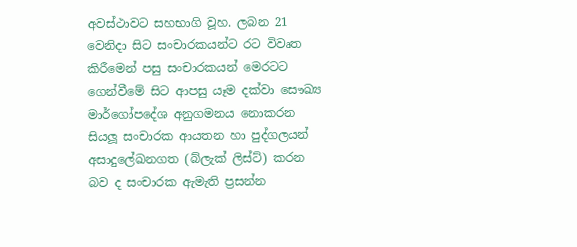අවස්ථාවට සහභාගි වූහ. ලබන 21 වෙනිදා සිට සංචාරකයන්ට රට විවෘත කිරීමෙන් පසු සංචාරකයන් මෙරටට ගෙන්වීමේ සිට ආපසු යෑම දක්වා සෞඛ්‍ය මාර්ගෝපදේශ අනුගමනය නොකරන සියලූ සංචාරක ආයතන හා පුද්ගලයන් අසාදුලේඛනගත (බ්ලැක් ලිස්ට්) කරන බව ද සංචාරක ඇමැති ප්‍රසන්න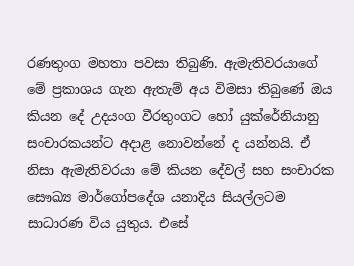රණතුංග මහතා පවසා තිබුණි. ඇමැතිවරයාගේ මේ ප්‍රකාශය ගැන ඇතැම් අය විමසා තිබුණේ ඔය කියන දේ උදයංග වීරතුංගට හෝ යුක්රේනියානු සංචාරකයන්ට අදාළ නොවන්නේ ද යන්නයි. ඒ නිසා ඇමැතිවරයා මේ කියන දේවල් සහ සංචාරක සෞඛ්‍ය මාර්ගෝපදේශ යනාදිය සියල්ලටම සාධාරණ විය යුතුය. එසේ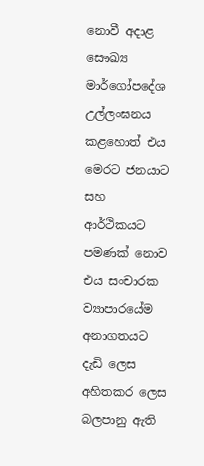නොවී අදාළ සෞඛ්‍ය මාර්ගෝපදේශ උල්ලංඝනය කළහොත් එය මෙරට ජනයාට සහ ආර්ථිකයට පමණක් නොව එය සංචාරක ව්‍යාපාරයේම අනාගතයට දැඩි ලෙස අහිතකර ලෙස බලපානු ඇති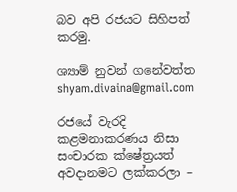බව අපි රජයට සිහිපත් කරමු.

ශ්‍යාම් නුවන් ගනේවත්ත
shyam.divaina@gmail.com

රජයේ වැරදි කළමනාකරණය නිසා සංචාරක ක්ෂේත්‍රයත් අවදානමට ලක්කරලා –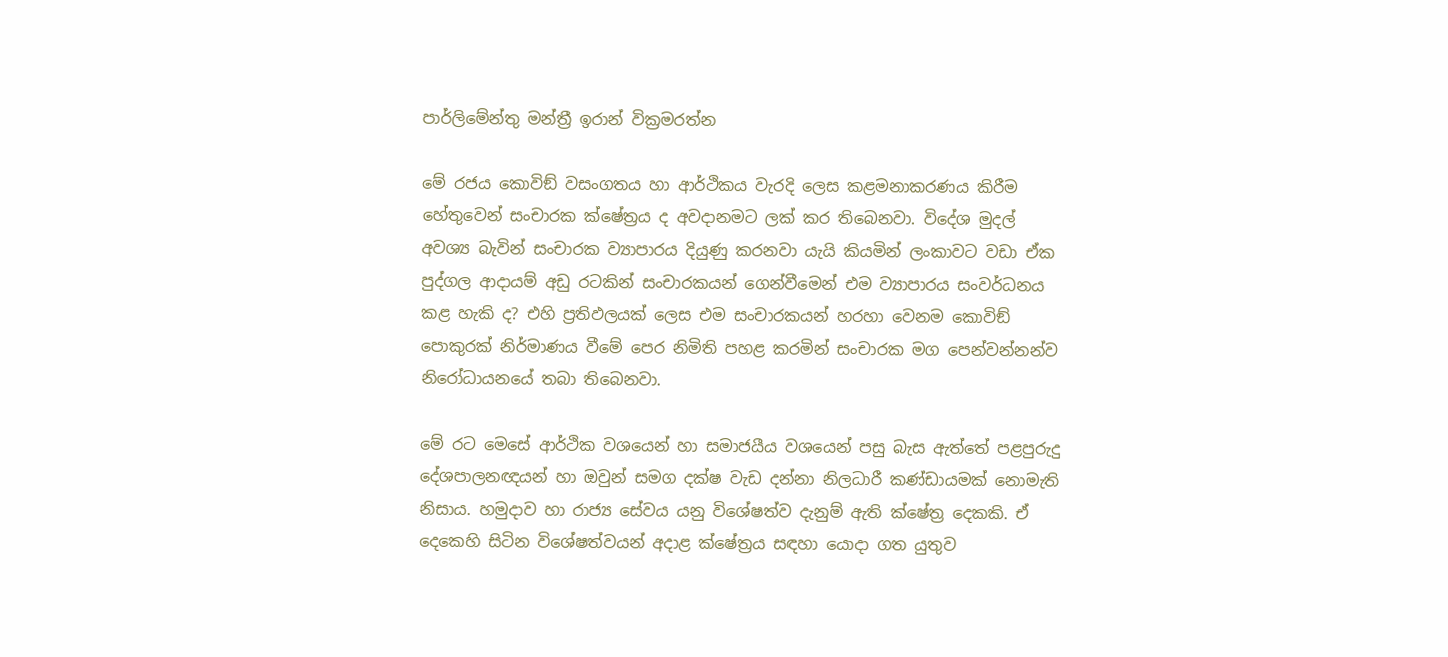පාර්ලිමේන්තු මන්ත්‍රී ඉරාන් වික්‍රමරත්න

මේ රජය කොවිඞ් වසංගතය හා ආර්ථිකය වැරදි ලෙස කළමනාකරණය කිරීම හේතුවෙන් සංචාරක ක්ෂේත්‍රය ද අවදානමට ලක් කර තිබෙනවා. විදේශ මුදල් අවශ්‍ය බැවින් සංචාරක ව්‍යාපාරය දියුණු කරනවා යැයි කියමින් ලංකාවට වඩා ඒක පුද්ගල ආදායම් අඩු රටකින් සංචාරකයන් ගෙන්වීමෙන් එම ව්‍යාපාරය සංවර්ධනය කළ හැකි ද? එහි ප්‍රතිඵලයක් ලෙස එම සංචාරකයන් හරහා වෙනම කොවිඞ් පොකුරක් නිර්මාණය වීමේ පෙර නිමිති පහළ කරමින් සංචාරක මග පෙන්වන්නන්ව නිරෝධායනයේ තබා තිබෙනවා.

මේ රට මෙසේ ආර්ථික වශයෙන් හා සමාජයීය වශයෙන් පසු බැස ඇත්තේ පළපුරුදු දේශපාලනඥයන් හා ඔවුන් සමග දක්ෂ වැඩ දන්නා නිලධාරී කණ්ඩායමක් නොමැති නිසාය. හමුදාව හා රාජ්‍ය සේවය යනු විශේෂත්ව දැනුම් ඇති ක්ෂේත්‍ර දෙකකි. ඒ දෙකෙහි සිටින විශේෂත්වයන් අදාළ ක්ෂේත්‍රය සඳහා යොදා ගත යුතුව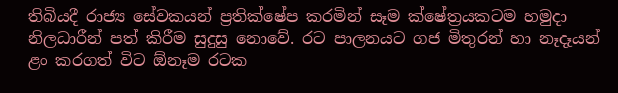තිබියදී රාජ්‍ය සේවකයන් ප්‍රතික්ෂේප කරමින් සෑම ක්ෂේත්‍රයකටම හමුදා නිලධාරීන් පත් කිරීම සුදුසු නොවේ. රට පාලනයට ගජ මිතුරන් හා නෑදෑයන් ළං කරගත් විට ඕනෑම රටක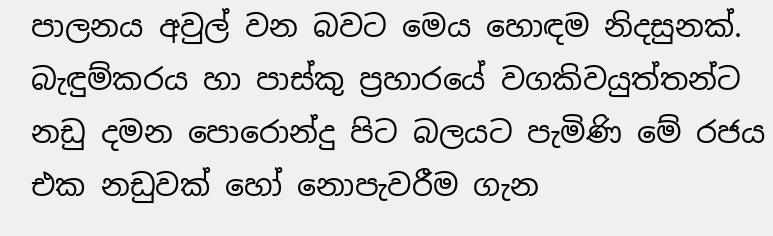පාලනය අවුල් වන බවට මෙය හොඳම නිදසුනක්. බැඳුම්කරය හා පාස්කු ප්‍රහාරයේ වගකිවයුත්තන්ට නඩු දමන පොරොන්දු පිට බලයට පැමිණි මේ රජය එක නඩුවක් හෝ නොපැවරීම ගැන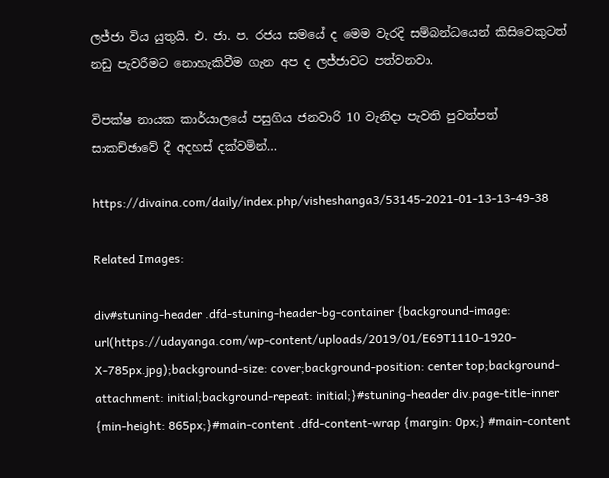ලජ්ජා විය යුතුයි. එ. ජා. ප. රජය සමයේ ද මෙම වැරදි සම්බන්ධයෙන් කිසිවෙකුටත් නඩු පැවරීමට නොහැකිවීම ගැන අප ද ලජ්ජාවට පත්වනවා.

විපක්ෂ නායක කාර්යාලයේ පසුගිය ජනවාරි 10 වැනිදා පැවති පුවත්පත් සාකච්ඡාවේ දී අදහස් දක්වමින්…

https://divaina.com/daily/index.php/visheshanga3/53145-2021-01-13-13-49-38

Related Images:

div#stuning-header .dfd-stuning-header-bg-container {background-image: url(https://udayanga.com/wp-content/uploads/2019/01/E69T1110-1920-X-785px.jpg);background-size: cover;background-position: center top;background-attachment: initial;background-repeat: initial;}#stuning-header div.page-title-inner {min-height: 865px;}#main-content .dfd-content-wrap {margin: 0px;} #main-content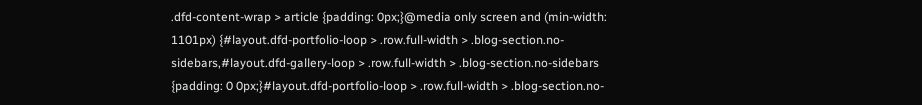.dfd-content-wrap > article {padding: 0px;}@media only screen and (min-width: 1101px) {#layout.dfd-portfolio-loop > .row.full-width > .blog-section.no-sidebars,#layout.dfd-gallery-loop > .row.full-width > .blog-section.no-sidebars {padding: 0 0px;}#layout.dfd-portfolio-loop > .row.full-width > .blog-section.no-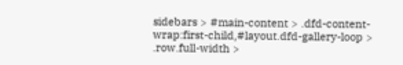sidebars > #main-content > .dfd-content-wrap:first-child,#layout.dfd-gallery-loop > .row.full-width >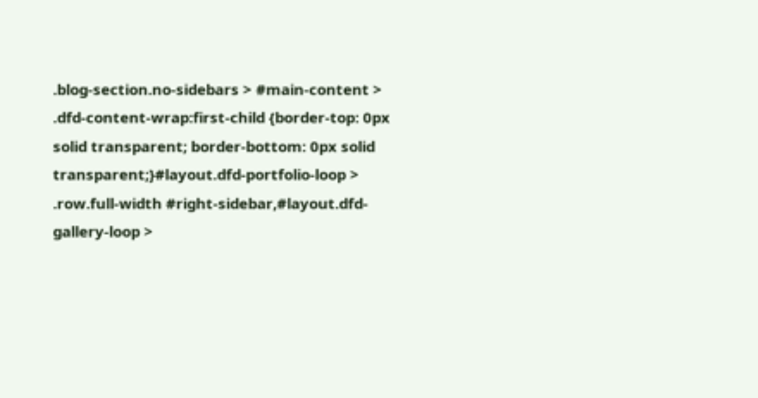.blog-section.no-sidebars > #main-content > .dfd-content-wrap:first-child {border-top: 0px solid transparent; border-bottom: 0px solid transparent;}#layout.dfd-portfolio-loop > .row.full-width #right-sidebar,#layout.dfd-gallery-loop >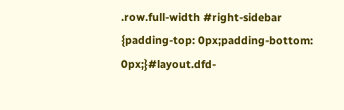.row.full-width #right-sidebar {padding-top: 0px;padding-bottom: 0px;}#layout.dfd-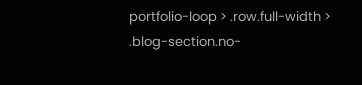portfolio-loop > .row.full-width > .blog-section.no-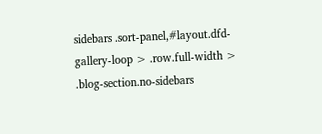sidebars .sort-panel,#layout.dfd-gallery-loop > .row.full-width > .blog-section.no-sidebars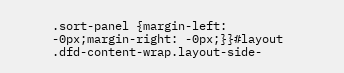.sort-panel {margin-left: -0px;margin-right: -0px;}}#layout .dfd-content-wrap.layout-side-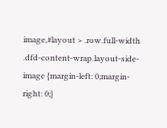image,#layout > .row.full-width .dfd-content-wrap.layout-side-image {margin-left: 0;margin-right: 0;}